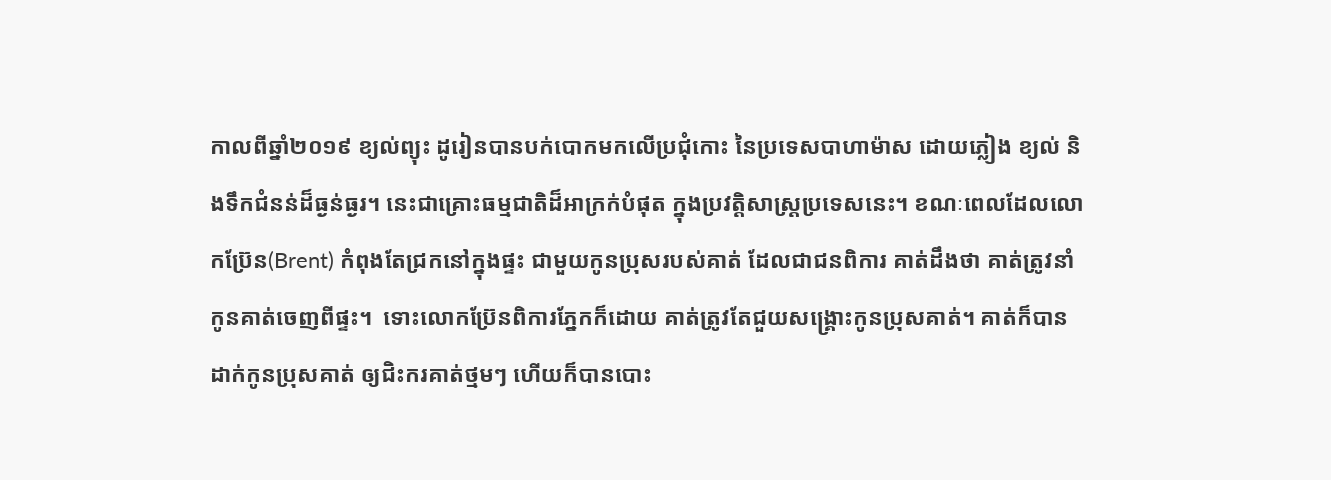កាលពីឆ្នាំ២០១៩ ខ្យល់ព្យុះ ដូរៀនបានបក់បោកមកលើប្រជុំកោះ នៃប្រទេសបាហាម៉ាស ដោយភ្លៀង ខ្យល់ និងទឹកជំនន់ដ៏ធ្ងន់ធ្ងរ។ នេះជាគ្រោះធម្មជាតិដ៏អាក្រក់បំផុត ក្នុងប្រវត្តិសាស្រ្តប្រទេសនេះ។ ខណៈពេលដែលលោកប្រ៊ែន(Brent) កំពុងតែជ្រកនៅក្នុងផ្ទះ ជាមួយកូនប្រុសរបស់គាត់ ដែលជាជនពិការ គាត់ដឹងថា គាត់ត្រូវនាំកូនគាត់ចេញពីផ្ទះ។  ទោះលោកប្រ៊ែនពិការភ្នែកក៏ដោយ គាត់ត្រូវតែជួយសង្រ្គោះកូនប្រុសគាត់។ គាត់ក៏បានដាក់កូនប្រុសគាត់ ឲ្យជិះករគាត់ថ្មមៗ ហើយក៏បានបោះ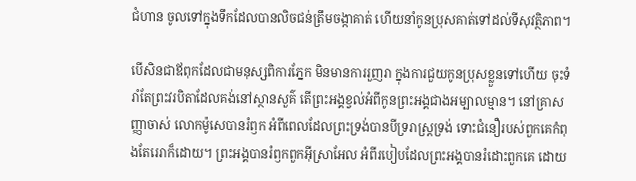ជំហាន ចូលទៅក្នុងទឹកដែលបានលិចជន់ត្រឹមចង្កាគាត់ ហើយនាំកូនប្រុសគាត់ទៅដល់ទីសុវត្ថិភាព។

បើសិនជាឪពុកដែលជាមនុស្សពិការភ្នែក មិនមានការរួញរា ក្នុងការជួយកូនប្រុសខ្លួនទៅហើយ ចុះទំរាំតែព្រះវរបិតាដែលគង់នៅស្ថានសួគ៌ តើព្រះអង្គខ្វល់អំពីកូនព្រះអង្គជាងអម្បាលម្មាន។ នៅគ្រាសញ្ញាចាស់ លោកម៉ូសេបានរំឭក អំពីពេលដែលព្រះទ្រង់បានបីទ្ររាស្រ្តទ្រង់ ទោះជំនឿរបស់ពួកគេកំពុងតែរេរាក៏ដោយ។ ព្រះអង្គបានរំឭកពួកអ៊ីស្រាអែល អំពីរបៀបដែលព្រះអង្គបានរំដោះពួកគេ ដោយ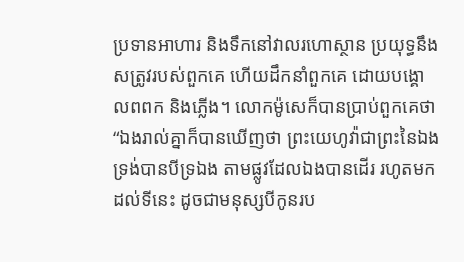ប្រទានអាហារ និងទឹកនៅវាលរហោស្ថាន ប្រយុទ្ធនឹងសត្រូវរបស់ពួកគេ ហើយដឹកនាំពួកគេ ដោយបង្គោលពពក និងភ្លើង។ លោកម៉ូសេក៏បានប្រាប់ពួកគេថា “ឯងរាល់គ្នាក៏បានឃើញថា ព្រះយេហូវ៉ាជាព្រះនៃឯងទ្រង់បានបីទ្រឯង តាមផ្លូវដែលឯងបានដើរ រហូតមកដល់ទីនេះ ដូចជាមនុស្សបីកូនរប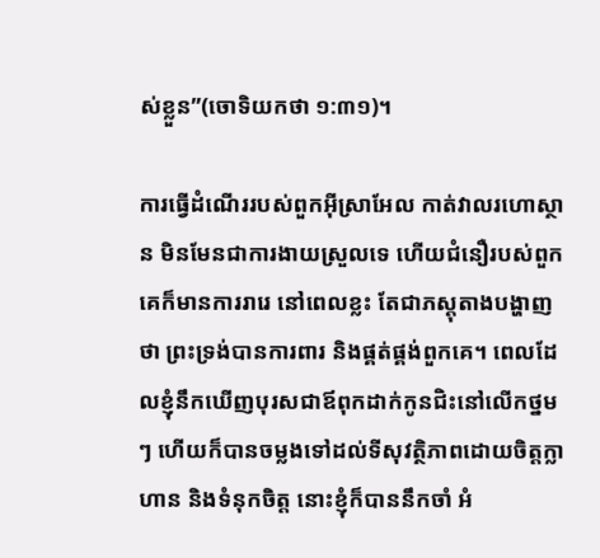ស់ខ្លួន”(ចោទិយកថា ១:៣១)។

ការធ្វើដំណើររបស់ពួកអ៊ីស្រាអែល កាត់វាលរហោស្ថាន មិនមែនជាការងាយស្រួលទេ ហើយជំនឿរបស់ពួកគេក៏មានការរារេ នៅពេលខ្លះ តែជាភស្តុតាងបង្ហាញថា ព្រះទ្រង់បានការពារ និងផ្គត់ផ្គង់ពួកគេ។ ពេលដែលខ្ញុំនឹកឃើញបុរសជាឪពុកដាក់កូនជិះនៅលើកថ្នមៗ ហើយក៏បានចម្លងទៅដល់ទីសុវត្ថិភាពដោយចិត្តក្លាហាន និងទំនុកចិត្ត នោះខ្ញុំក៏បាននឹកចាំ អំ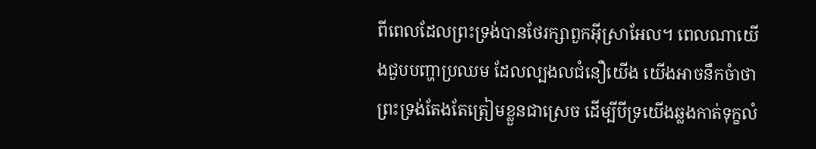ពីពេលដែលព្រះទ្រង់បានថែរក្សាពួកអ៊ីស្រាអែល។ ពេលណាយើងជួបបញ្ហាប្រឈម ដែលល្បងលជំនឿយើង យើងអាចនឹកចំាថា ព្រះទ្រង់តែងតែត្រៀមខ្លួនជាស្រេច ដើម្បីបីទ្រយើងឆ្លងកាត់ទុក្ខលំ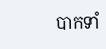បាកទាំ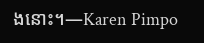ងនោះ។—Karen Pimpo